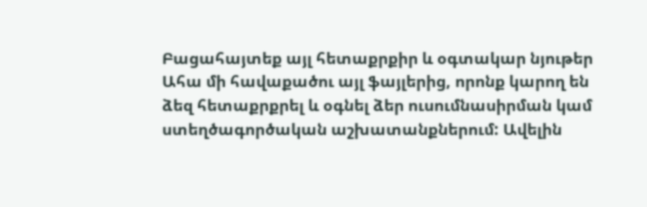Բացահայտեք այլ հետաքրքիր և օգտակար նյութեր
Ահա մի հավաքածու այլ ֆայլերից, որոնք կարող են ձեզ հետաքրքրել և օգնել ձեր ուսումնասիրման կամ ստեղծագործական աշխատանքներում: Ավելին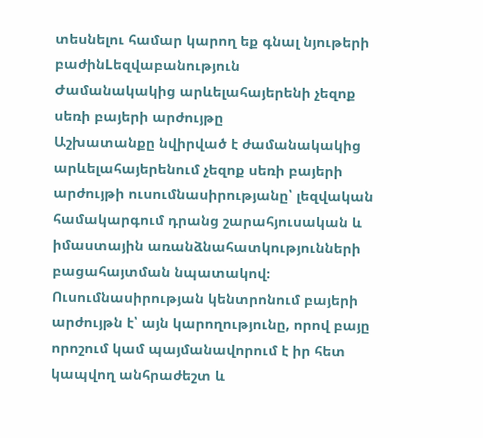տեսնելու համար կարող եք գնալ նյութերի բաժինLեզվաբանություն
Ժամանակակից արևելահայերենի չեզոք սեռի բայերի արժույթը
Աշխատանքը նվիրված է ժամանակակից արևելահայերենում չեզոք սեռի բայերի արժույթի ուսումնասիրությանը՝ լեզվական համակարգում դրանց շարահյուսական և իմաստային առանձնահատկությունների բացահայտման նպատակով։ Ուսումնասիրության կենտրոնում բայերի արժույթն է՝ այն կարողությունը, որով բայը որոշում կամ պայմանավորում է իր հետ կապվող անհրաժեշտ և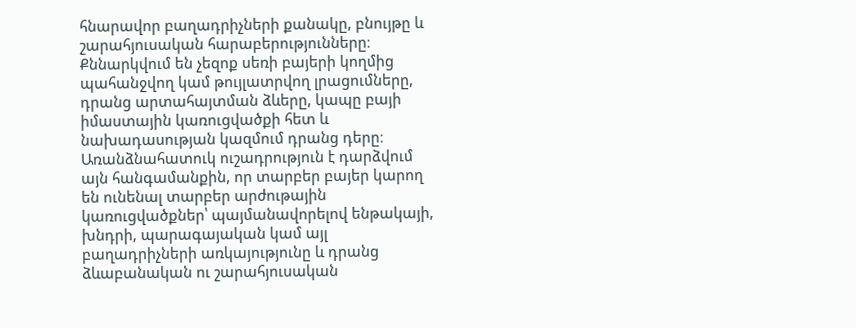հնարավոր բաղադրիչների քանակը, բնույթը և շարահյուսական հարաբերությունները։ Քննարկվում են չեզոք սեռի բայերի կողմից պահանջվող կամ թույլատրվող լրացումները, դրանց արտահայտման ձևերը, կապը բայի իմաստային կառուցվածքի հետ և նախադասության կազմում դրանց դերը։ Առանձնահատուկ ուշադրություն է դարձվում այն հանգամանքին, որ տարբեր բայեր կարող են ունենալ տարբեր արժութային կառուցվածքներ՝ պայմանավորելով ենթակայի, խնդրի, պարագայական կամ այլ բաղադրիչների առկայությունը և դրանց ձևաբանական ու շարահյուսական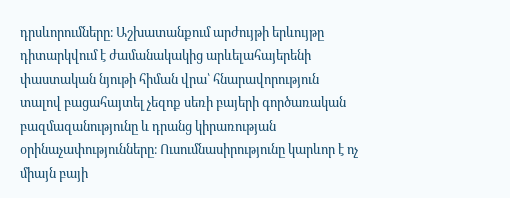դրսևորումները։ Աշխատանքում արժույթի երևույթը դիտարկվում է ժամանակակից արևելահայերենի փաստական նյութի հիման վրա՝ հնարավորություն տալով բացահայտել չեզոք սեռի բայերի գործառական բազմազանությունը և դրանց կիրառության օրինաչափությունները։ Ուսումնասիրությունը կարևոր է ոչ միայն բայի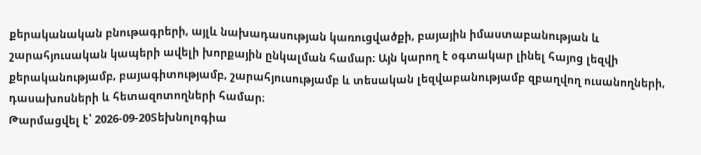քերականական բնութագրերի, այլև նախադասության կառուցվածքի, բայային իմաստաբանության և շարահյուսական կապերի ավելի խորքային ընկալման համար։ Այն կարող է օգտակար լինել հայոց լեզվի քերականությամբ, բայագիտությամբ, շարահյուսությամբ և տեսական լեզվաբանությամբ զբաղվող ուսանողների, դասախոսների և հետազոտողների համար։
Թարմացվել է՝ 2026-09-20Տեխնոլոգիա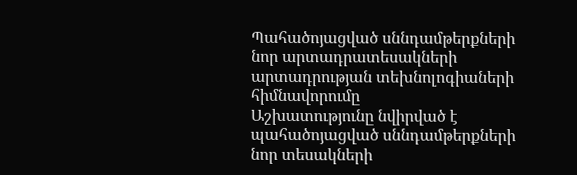Պահածոյացված սննդամթերքների նոր արտադրատեսակների արտադրության տեխնոլոգիաների հիմնավորումը
Աշխատությունը նվիրված է պահածոյացված սննդամթերքների նոր տեսակների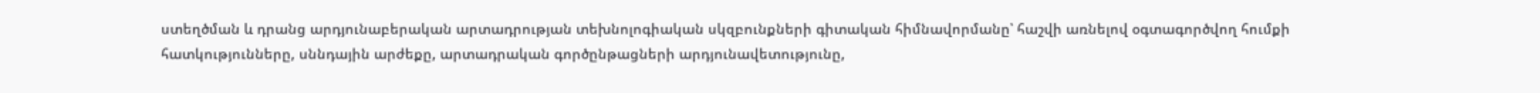ստեղծման և դրանց արդյունաբերական արտադրության տեխնոլոգիական սկզբունքների գիտական հիմնավորմանը՝ հաշվի առնելով օգտագործվող հումքի հատկությունները, սննդային արժեքը, արտադրական գործընթացների արդյունավետությունը,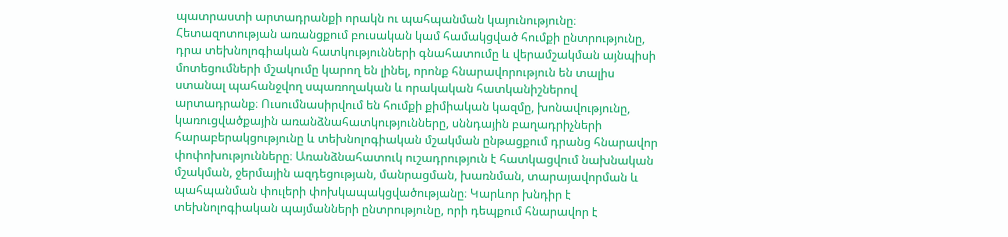պատրաստի արտադրանքի որակն ու պահպանման կայունությունը։ Հետազոտության առանցքում բուսական կամ համակցված հումքի ընտրությունը, դրա տեխնոլոգիական հատկությունների գնահատումը և վերամշակման այնպիսի մոտեցումների մշակումը կարող են լինել, որոնք հնարավորություն են տալիս ստանալ պահանջվող սպառողական և որակական հատկանիշներով արտադրանք։ Ուսումնասիրվում են հումքի քիմիական կազմը, խոնավությունը, կառուցվածքային առանձնահատկությունները, սննդային բաղադրիչների հարաբերակցությունը և տեխնոլոգիական մշակման ընթացքում դրանց հնարավոր փոփոխությունները։ Առանձնահատուկ ուշադրություն է հատկացվում նախնական մշակման, ջերմային ազդեցության, մանրացման, խառնման, տարայավորման և պահպանման փուլերի փոխկապակցվածությանը։ Կարևոր խնդիր է տեխնոլոգիական պայմանների ընտրությունը, որի դեպքում հնարավոր է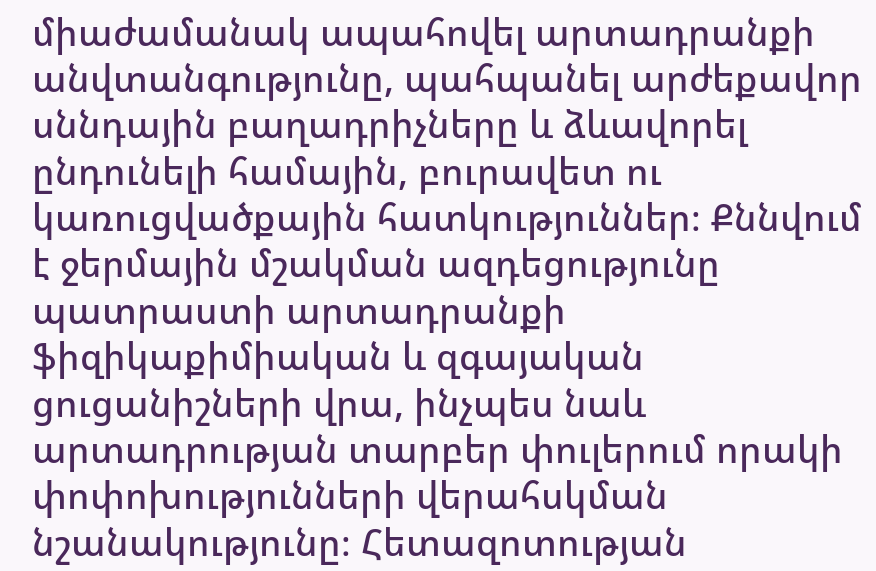միաժամանակ ապահովել արտադրանքի անվտանգությունը, պահպանել արժեքավոր սննդային բաղադրիչները և ձևավորել ընդունելի համային, բուրավետ ու կառուցվածքային հատկություններ։ Քննվում է ջերմային մշակման ազդեցությունը պատրաստի արտադրանքի ֆիզիկաքիմիական և զգայական ցուցանիշների վրա, ինչպես նաև արտադրության տարբեր փուլերում որակի փոփոխությունների վերահսկման նշանակությունը։ Հետազոտության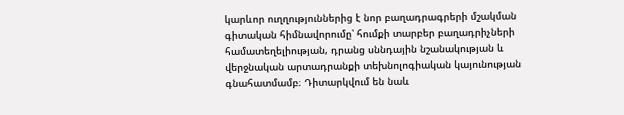կարևոր ուղղություններից է նոր բաղադրագրերի մշակման գիտական հիմնավորումը՝ հումքի տարբեր բաղադրիչների համատեղելիության, դրանց սննդային նշանակության և վերջնական արտադրանքի տեխնոլոգիական կայունության գնահատմամբ։ Դիտարկվում են նաև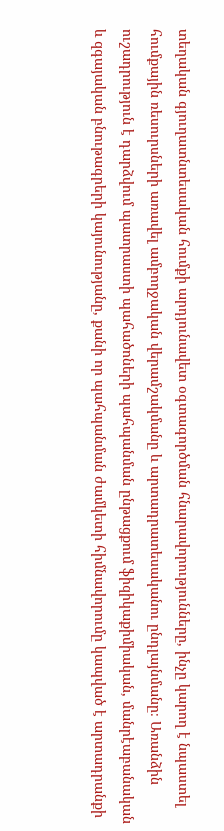տեղական գյուղատնտեսական հումքի արդյունավետ օգտագործման հնարավորությունները, ինչը կարող է նպաստել հումքային ռեսուրսների առավել ամբողջական վերամշակմանը և արտադրատեսականու ընդլայնմանը։ Առանձին ուշադրություն է դարձվում պատրաստի պահածոների պահպանման ընթացքում ֆիզիկաքիմիական, մանրէաբանական և զգայական բնութագրերի կայունությանը, քանի որ պահպանման ժամկետի հիմնավորումը կապված է արտադրանքի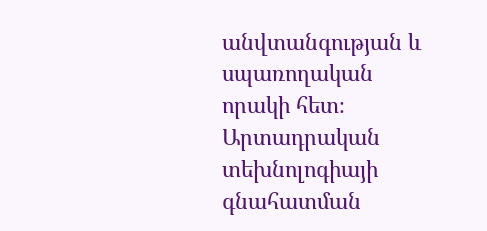անվտանգության և սպառողական որակի հետ։ Արտադրական տեխնոլոգիայի գնահատման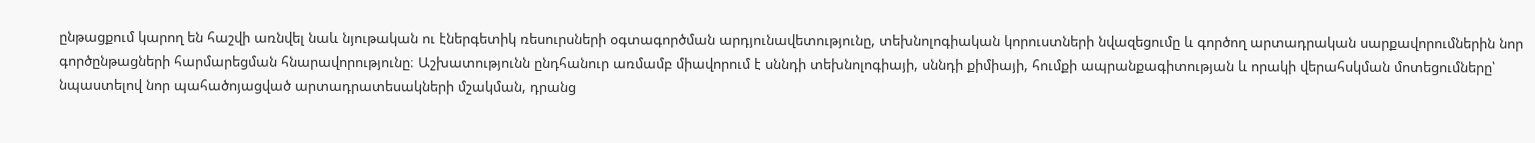ընթացքում կարող են հաշվի առնվել նաև նյութական ու էներգետիկ ռեսուրսների օգտագործման արդյունավետությունը, տեխնոլոգիական կորուստների նվազեցումը և գործող արտադրական սարքավորումներին նոր գործընթացների հարմարեցման հնարավորությունը։ Աշխատությունն ընդհանուր առմամբ միավորում է սննդի տեխնոլոգիայի, սննդի քիմիայի, հումքի ապրանքագիտության և որակի վերահսկման մոտեցումները՝ նպաստելով նոր պահածոյացված արտադրատեսակների մշակման, դրանց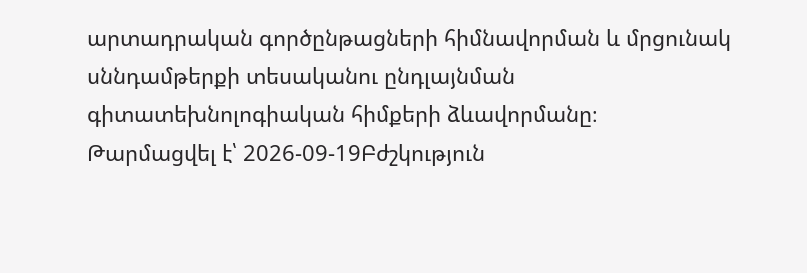արտադրական գործընթացների հիմնավորման և մրցունակ սննդամթերքի տեսականու ընդլայնման գիտատեխնոլոգիական հիմքերի ձևավորմանը։
Թարմացվել է՝ 2026-09-19Բժշկություն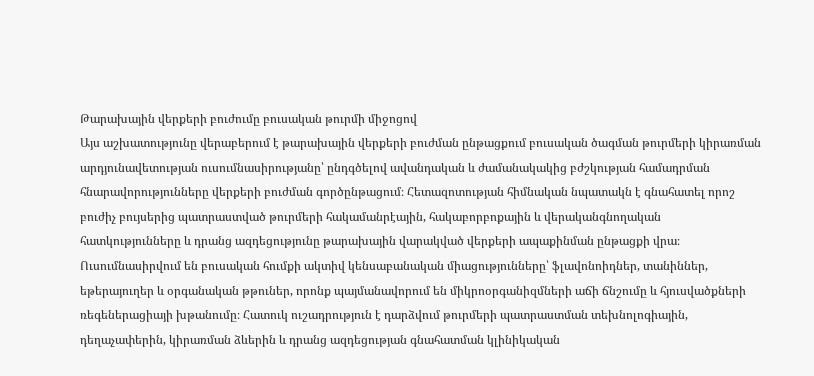Թարախային վերքերի բուժումը բուսական թուրմի միջոցով
Այս աշխատությունը վերաբերում է թարախային վերքերի բուժման ընթացքում բուսական ծագման թուրմերի կիրառման արդյունավետության ուսումնասիրությանը՝ ընդգծելով ավանդական և ժամանակակից բժշկության համադրման հնարավորությունները վերքերի բուժման գործընթացում։ Հետազոտության հիմնական նպատակն է գնահատել որոշ բուժիչ բույսերից պատրաստված թուրմերի հակամանրէային, հակաբորբոքային և վերականգնողական հատկությունները և դրանց ազդեցությունը թարախային վարակված վերքերի ապաքինման ընթացքի վրա։ Ուսումնասիրվում են բուսական հումքի ակտիվ կենսաբանական միացությունները՝ ֆլավոնոիդներ, տանիններ, եթերայուղեր և օրգանական թթուներ, որոնք պայմանավորում են միկրոօրգանիզմների աճի ճնշումը և հյուսվածքների ռեգեներացիայի խթանումը։ Հատուկ ուշադրություն է դարձվում թուրմերի պատրաստման տեխնոլոգիային, դեղաչափերին, կիրառման ձևերին և դրանց ազդեցության գնահատման կլինիկական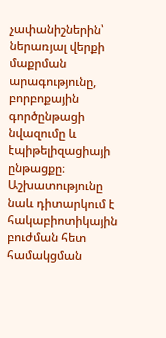չափանիշներին՝ ներառյալ վերքի մաքրման արագությունը, բորբոքային գործընթացի նվազումը և էպիթելիզացիայի ընթացքը։ Աշխատությունը նաև դիտարկում է հակաբիոտիկային բուժման հետ համակցման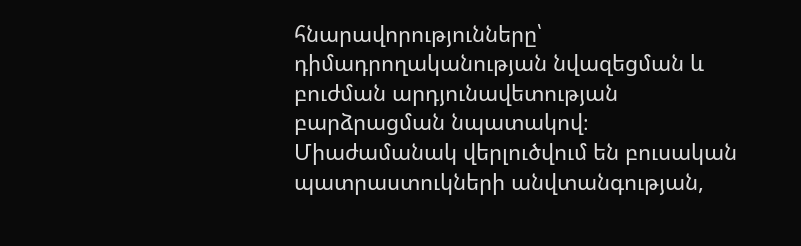հնարավորությունները՝ դիմադրողականության նվազեցման և բուժման արդյունավետության բարձրացման նպատակով։ Միաժամանակ վերլուծվում են բուսական պատրաստուկների անվտանգության,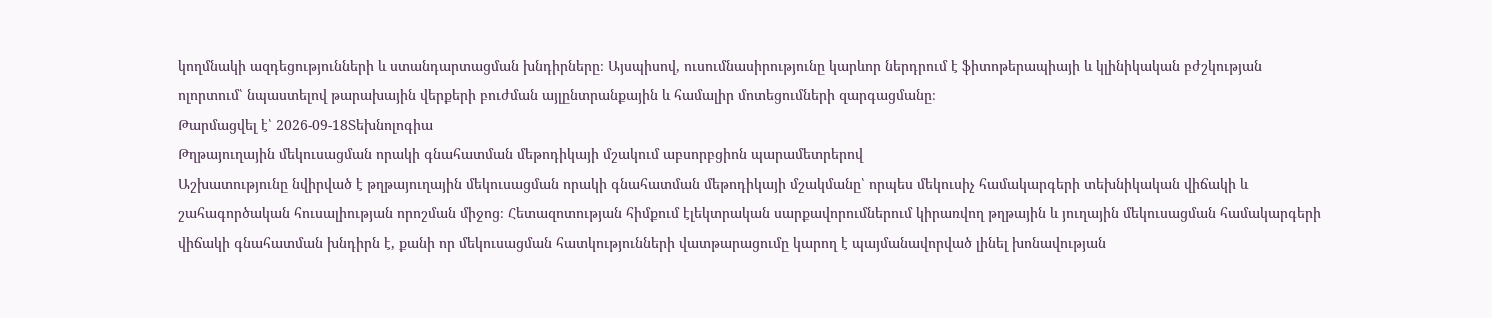կողմնակի ազդեցությունների և ստանդարտացման խնդիրները։ Այսպիսով, ուսումնասիրությունը կարևոր ներդրում է ֆիտոթերապիայի և կլինիկական բժշկության ոլորտում՝ նպաստելով թարախային վերքերի բուժման այլընտրանքային և համալիր մոտեցումների զարգացմանը։
Թարմացվել է՝ 2026-09-18Տեխնոլոգիա
Թղթայուղային մեկուսացման որակի գնահատման մեթոդիկայի մշակում աբսորբցիոն պարամետրերով
Աշխատությունը նվիրված է թղթայուղային մեկուսացման որակի գնահատման մեթոդիկայի մշակմանը՝ որպես մեկուսիչ համակարգերի տեխնիկական վիճակի և շահագործական հուսալիության որոշման միջոց։ Հետազոտության հիմքում էլեկտրական սարքավորումներում կիրառվող թղթային և յուղային մեկուսացման համակարգերի վիճակի գնահատման խնդիրն է, քանի որ մեկուսացման հատկությունների վատթարացումը կարող է պայմանավորված լինել խոնավության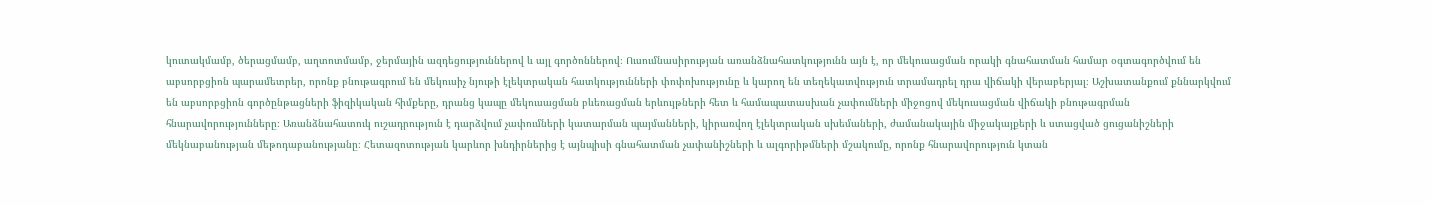կուտակմամբ, ծերացմամբ, աղտոտմամբ, ջերմային ազդեցություններով և այլ գործոններով։ Ուսումնասիրության առանձնահատկությունն այն է, որ մեկուսացման որակի գնահատման համար օգտագործվում են աբսորբցիոն պարամետրեր, որոնք բնութագրում են մեկուսիչ նյութի էլեկտրական հատկությունների փոփոխությունը և կարող են տեղեկատվություն տրամադրել դրա վիճակի վերաբերյալ։ Աշխատանքում քննարկվում են աբսորբցիոն գործընթացների ֆիզիկական հիմքերը, դրանց կապը մեկուսացման բևեռացման երևույթների հետ և համապատասխան չափումների միջոցով մեկուսացման վիճակի բնութագրման հնարավորությունները։ Առանձնահատուկ ուշադրություն է դարձվում չափումների կատարման պայմանների, կիրառվող էլեկտրական սխեմաների, ժամանակային միջակայքերի և ստացված ցուցանիշների մեկնաբանության մեթոդաբանությանը։ Հետազոտության կարևոր խնդիրներից է այնպիսի գնահատման չափանիշների և ալգորիթմների մշակումը, որոնք հնարավորություն կտան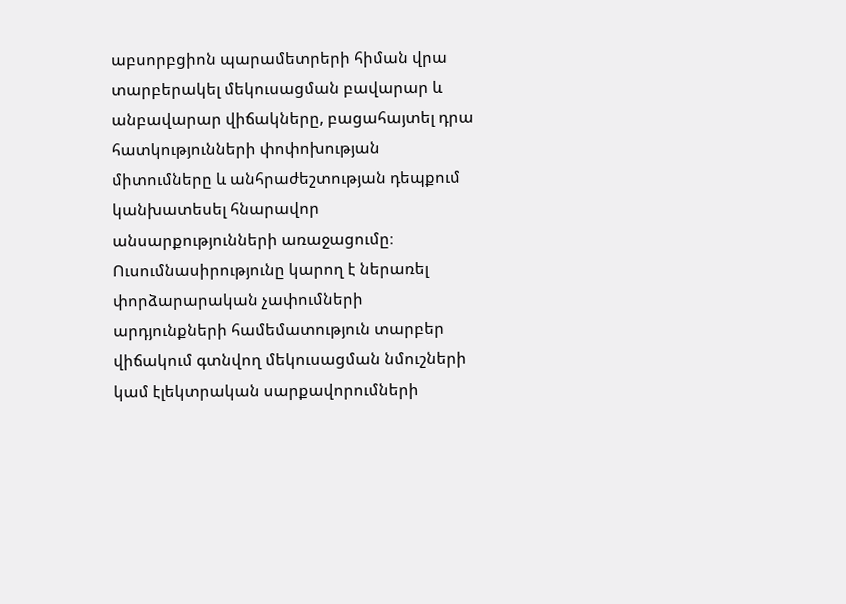աբսորբցիոն պարամետրերի հիման վրա տարբերակել մեկուսացման բավարար և անբավարար վիճակները, բացահայտել դրա հատկությունների փոփոխության միտումները և անհրաժեշտության դեպքում կանխատեսել հնարավոր անսարքությունների առաջացումը։ Ուսումնասիրությունը կարող է ներառել փորձարարական չափումների արդյունքների համեմատություն տարբեր վիճակում գտնվող մեկուսացման նմուշների կամ էլեկտրական սարքավորումների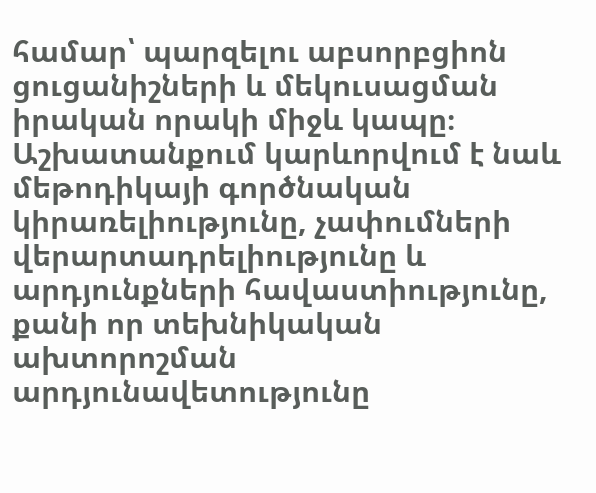համար՝ պարզելու աբսորբցիոն ցուցանիշների և մեկուսացման իրական որակի միջև կապը։ Աշխատանքում կարևորվում է նաև մեթոդիկայի գործնական կիրառելիությունը, չափումների վերարտադրելիությունը և արդյունքների հավաստիությունը, քանի որ տեխնիկական ախտորոշման արդյունավետությունը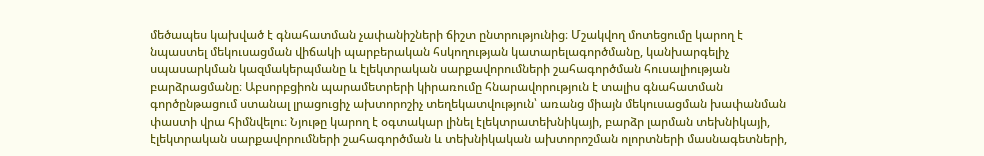մեծապես կախված է գնահատման չափանիշների ճիշտ ընտրությունից։ Մշակվող մոտեցումը կարող է նպաստել մեկուսացման վիճակի պարբերական հսկողության կատարելագործմանը, կանխարգելիչ սպասարկման կազմակերպմանը և էլեկտրական սարքավորումների շահագործման հուսալիության բարձրացմանը։ Աբսորբցիոն պարամետրերի կիրառումը հնարավորություն է տալիս գնահատման գործընթացում ստանալ լրացուցիչ ախտորոշիչ տեղեկատվություն՝ առանց միայն մեկուսացման խափանման փաստի վրա հիմնվելու։ Նյութը կարող է օգտակար լինել էլեկտրատեխնիկայի, բարձր լարման տեխնիկայի, էլեկտրական սարքավորումների շահագործման և տեխնիկական ախտորոշման ոլորտների մասնագետների,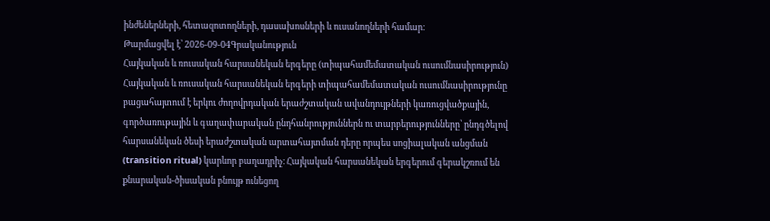ինժեներների, հետազոտողների, դասախոսների և ուսանողների համար։
Թարմացվել է՝ 2026-09-04Գրականություն
Հայկական և ռուսական հարսանեկան երգերը (տիպահամեմատական ուսումնասիրություն)
Հայկական և ռուսական հարսանեկան երգերի տիպահամեմատական ուսումնասիրությունը բացահայտում է երկու ժողովրդական երաժշտական ավանդույթների կառուցվածքային, գործառութային և գաղափարական ընդհանրություններն ու տարբերությունները՝ ընդգծելով հարսանեկան ծեսի երաժշտական արտահայտման դերը որպես սոցիալական անցման (transition ritual) կարևոր բաղադրիչ։ Հայկական հարսանեկան երգերում գերակշռում են քնարական-ծիսական բնույթ ունեցող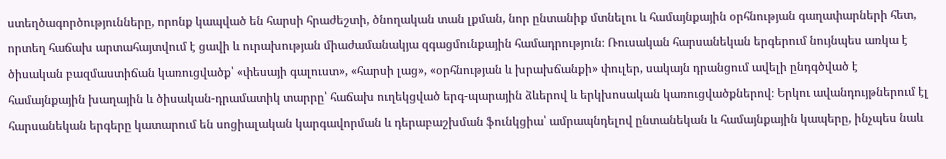ստեղծագործությունները, որոնք կապված են հարսի հրաժեշտի, ծնողական տան լքման, նոր ընտանիք մտնելու և համայնքային օրհնության գաղափարների հետ, որտեղ հաճախ արտահայտվում է ցավի և ուրախության միաժամանակյա զգացմունքային համադրություն։ Ռուսական հարսանեկան երգերում նույնպես առկա է ծիսական բազմաստիճան կառուցվածք՝ «փեսայի գալուստ», «հարսի լաց», «օրհնության և խրախճանքի» փուլեր, սակայն դրանցում ավելի ընդգծված է համայնքային խաղային և ծիսական-դրամատիկ տարրը՝ հաճախ ուղեկցված երգ-պարային ձևերով և երկխոսական կառուցվածքներով։ Երկու ավանդույթներում էլ հարսանեկան երգերը կատարում են սոցիալական կարգավորման և դերաբաշխման ֆունկցիա՝ ամրապնդելով ընտանեկան և համայնքային կապերը, ինչպես նաև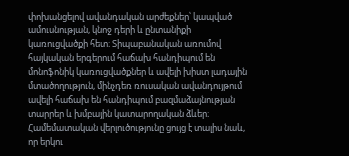փոխանցելով ավանդական արժեքներ՝ կապված ամուսնության, կնոջ դերի և ընտանիքի կառուցվածքի հետ։ Տիպաբանական առումով հայկական երգերում հաճախ հանդիպում են մոնոֆոնիկ կառուցվածքներ և ավելի խիստ լադային մտածողություն, մինչդեռ ռուսական ավանդույթում ավելի հաճախ են հանդիպում բազմաձայնության տարրեր և խմբային կատարողական ձևեր։ Համեմատական վերլուծությունը ցույց է տալիս նաև, որ երկու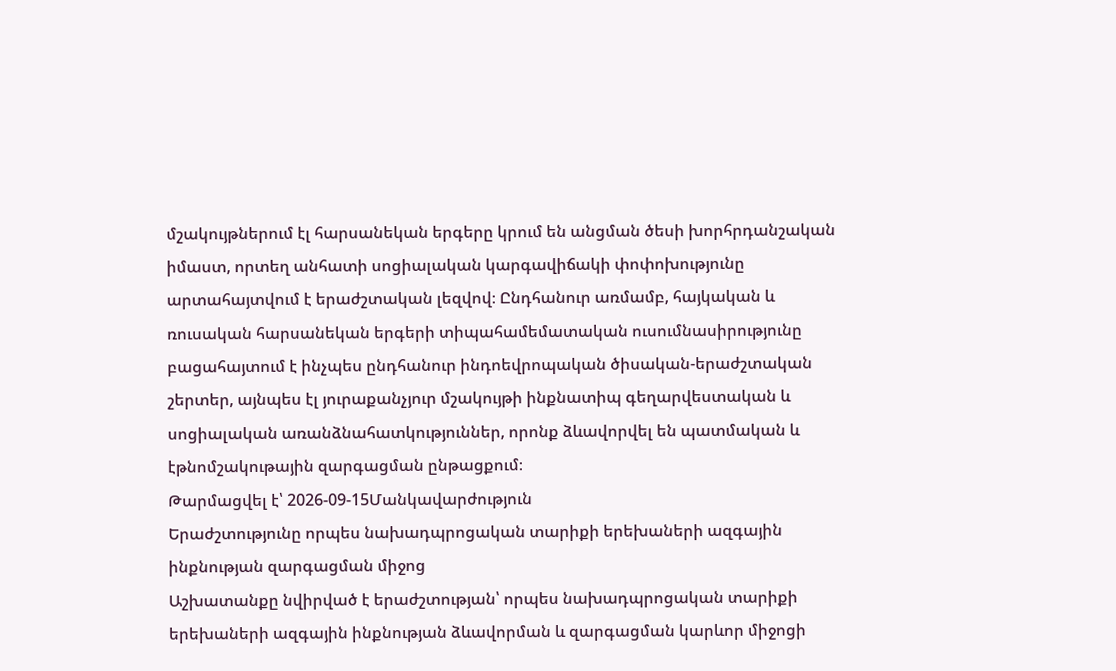մշակույթներում էլ հարսանեկան երգերը կրում են անցման ծեսի խորհրդանշական իմաստ, որտեղ անհատի սոցիալական կարգավիճակի փոփոխությունը արտահայտվում է երաժշտական լեզվով։ Ընդհանուր առմամբ, հայկական և ռուսական հարսանեկան երգերի տիպահամեմատական ուսումնասիրությունը բացահայտում է ինչպես ընդհանուր ինդոեվրոպական ծիսական-երաժշտական շերտեր, այնպես էլ յուրաքանչյուր մշակույթի ինքնատիպ գեղարվեստական և սոցիալական առանձնահատկություններ, որոնք ձևավորվել են պատմական և էթնոմշակութային զարգացման ընթացքում։
Թարմացվել է՝ 2026-09-15Մանկավարժություն
Երաժշտությունը որպես նախադպրոցական տարիքի երեխաների ազգային ինքնության զարգացման միջոց
Աշխատանքը նվիրված է երաժշտության՝ որպես նախադպրոցական տարիքի երեխաների ազգային ինքնության ձևավորման և զարգացման կարևոր միջոցի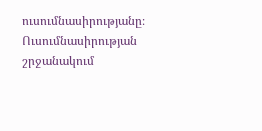ուսումնասիրությանը։ Ուսումնասիրության շրջանակում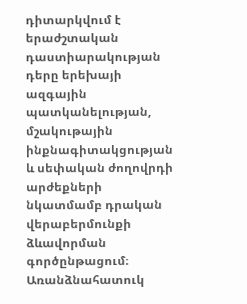դիտարկվում է երաժշտական դաստիարակության դերը երեխայի ազգային պատկանելության, մշակութային ինքնագիտակցության և սեփական ժողովրդի արժեքների նկատմամբ դրական վերաբերմունքի ձևավորման գործընթացում։ Առանձնահատուկ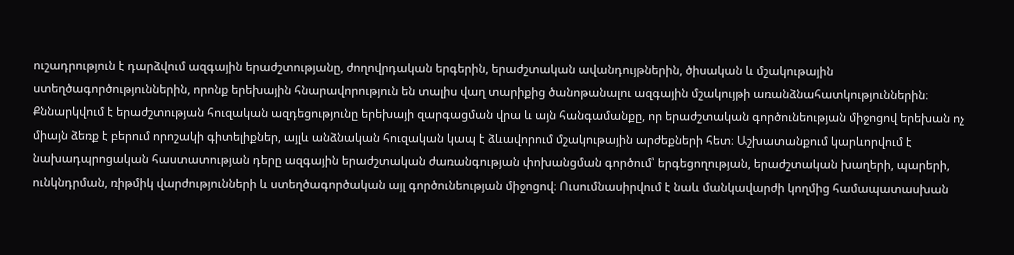ուշադրություն է դարձվում ազգային երաժշտությանը, ժողովրդական երգերին, երաժշտական ավանդույթներին, ծիսական և մշակութային ստեղծագործություններին, որոնք երեխային հնարավորություն են տալիս վաղ տարիքից ծանոթանալու ազգային մշակույթի առանձնահատկություններին։ Քննարկվում է երաժշտության հուզական ազդեցությունը երեխայի զարգացման վրա և այն հանգամանքը, որ երաժշտական գործունեության միջոցով երեխան ոչ միայն ձեռք է բերում որոշակի գիտելիքներ, այլև անձնական հուզական կապ է ձևավորում մշակութային արժեքների հետ։ Աշխատանքում կարևորվում է նախադպրոցական հաստատության դերը ազգային երաժշտական ժառանգության փոխանցման գործում՝ երգեցողության, երաժշտական խաղերի, պարերի, ունկնդրման, ռիթմիկ վարժությունների և ստեղծագործական այլ գործունեության միջոցով։ Ուսումնասիրվում է նաև մանկավարժի կողմից համապատասխան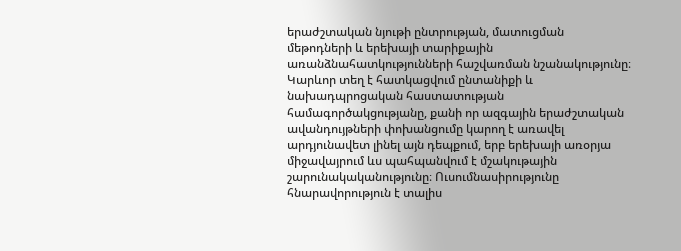երաժշտական նյութի ընտրության, մատուցման մեթոդների և երեխայի տարիքային առանձնահատկությունների հաշվառման նշանակությունը։ Կարևոր տեղ է հատկացվում ընտանիքի և նախադպրոցական հաստատության համագործակցությանը, քանի որ ազգային երաժշտական ավանդույթների փոխանցումը կարող է առավել արդյունավետ լինել այն դեպքում, երբ երեխայի առօրյա միջավայրում ևս պահպանվում է մշակութային շարունակականությունը։ Ուսումնասիրությունը հնարավորություն է տալիս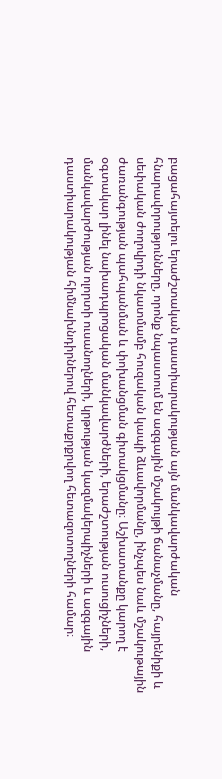բացահայտելու երաժշտական դաստիարակության այն մանկավարժական հնարավորությունները, որոնք նպաստում են ազգային մշակույթի ճանաչմանը, հայրենիքի և սեփական ժողովրդի նկատմամբ հուզական կապի ձևավորմանը, ինչպես նաև մշակութային ժառանգության պահպանման և փոխանցման գիտակցմանը։ Աշխատանքը կարող է օգտակար լինել նախադպրոցական մանկավարժների, երաժշտության ուսուցիչների, մանկավարժության ոլորտի ուսանողների, կրթության կազմակերպիչների և ազգային դաստիարակության հիմնախնդիրներով հետաքրքրվող հետազոտողների համար։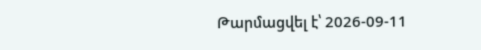Թարմացվել է՝ 2026-09-11